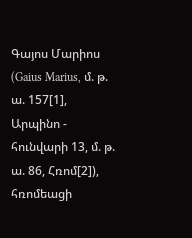Գայոս Մարիոս (Gaius Marius, մ. թ. ա. 157[1], Արպինո - հունվարի 13, մ. թ. ա. 86, Հռոմ[2]), հռոմեացի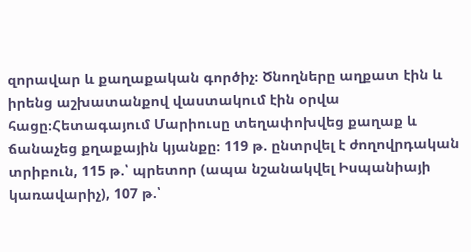զորավար և քաղաքական գործիչ։ Ծնողները աղքատ էին և իրենց աշխատանքով վաստակում էին օրվա հացը։Հետագայում Մարիուսը տեղափոխվեց քաղաք և ճանաչեց քղաքային կյանքը։ 119 թ. ընտրվել է ժողովրդական տրիբուն, 115 թ.՝ պրետոր (ապա նշանակվել Իսպանիայի կառավարիչ), 107 թ.՝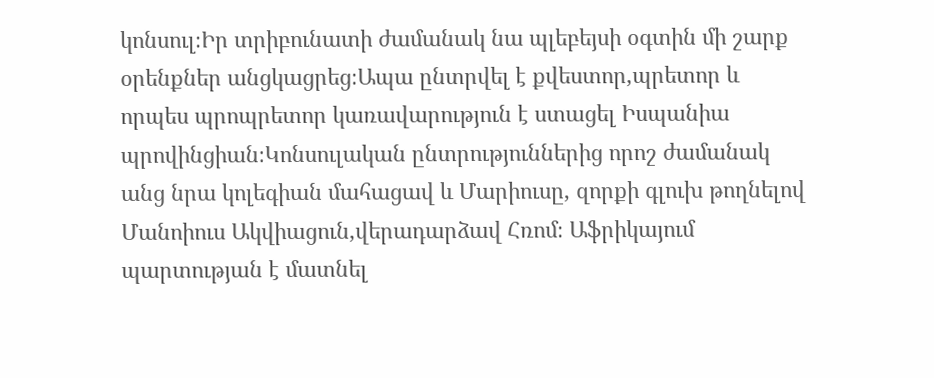կոնսուլ։Իր տրիբունատի ժամանակ նա պլեբեյսի օգտին մի շարք օրենքներ անցկացրեց։Ապա ընտրվել է քվեստոր,պրետոր և որպես պրոպրետոր կառավարություն է ստացել Իսպանիա պրովինցիան։Կոնսուլական ընտրություններից որոշ ժամանակ անց նրա կոլեգիան մահացավ և Մարիուսը, զորքի գլուխ թողնելով Մանոիուս Ակվիացուն,վերադարձավ Հռոմ։ Աֆրիկայում պարտության է մատնել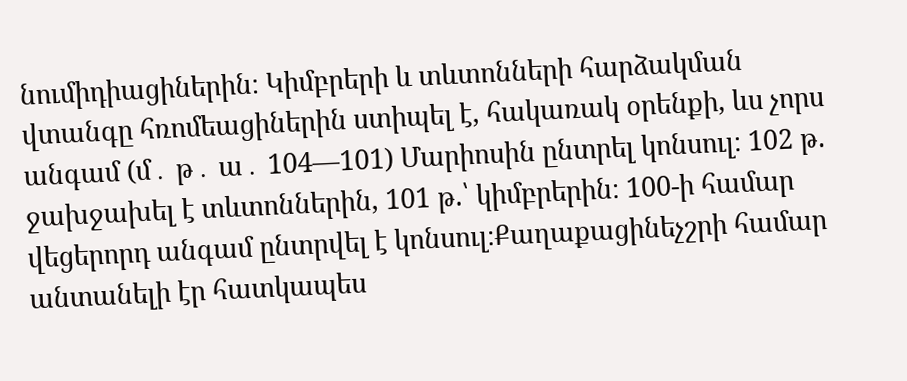նումիդիացիներին։ Կիմբրերի և տևտոնների հարձակման վտանգը հռոմեացիներին ստիպել է, հակառակ օրենքի, ևս չորս անգամ (մ․ թ․ ա․ 104—101) Մարիոսին ընտրել կոնսուլ։ 102 թ. ջախջախել է տևտոններին, 101 թ.՝ կիմբրերին։ 100-ի համար վեցերորդ անգամ ընտրվել է կոնսուլ։Քաղաքացինեչշրի համար անտանելի էր հատկապես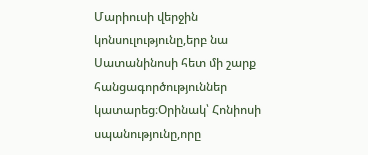Մարիուսի վերջին կոնսուլությունը,երբ նա Սատանինոսի հետ մի շարք հանցագործություններ կատարեց։Օրինակ՝ Հոնիոսի սպանությունը,որը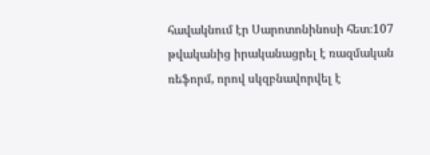հավակնում էր Սարոտոնինոսի հետ։107 թվականից իրականացրել է ռազմական ռեֆորմ, որով սկզբնավորվել է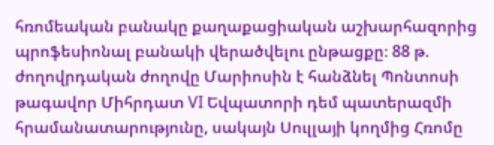հռոմեական բանակը քաղաքացիական աշխարհազորից պրոֆեսիոնալ բանակի վերածվելու ընթացքը։ 88 թ. ժողովրդական ժողովը Մարիոսին է հանձնել Պոնտոսի թագավոր Միհրդատ VI Եվպատորի դեմ պատերազմի հրամանատարությունը, սակայն Սուլլայի կողմից Հռոմը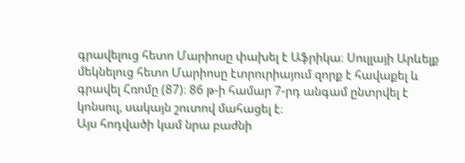գրավելուց հետո Մարիոսը փախել է Աֆրիկա։ Սուլլայի Արևելք մեկնելուց հետո Մարիոսը էտրուրիայում զորք է հավաքել և գրավել Հռոմը (87)։ 86 թ-ի համար 7-րդ անգամ ընտրվել է կոնսուլ, սակայն շուտով մահացել է։
Այս հոդվածի կամ նրա բաժնի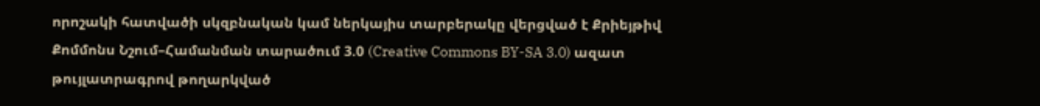որոշակի հատվածի սկզբնական կամ ներկայիս տարբերակը վերցված է Քրիեյթիվ Քոմմոնս Նշում–Համանման տարածում 3.0 (Creative Commons BY-SA 3.0) ազատ թույլատրագրով թողարկված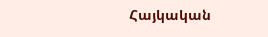Հայկական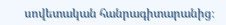սովետական հանրագիտարանից։